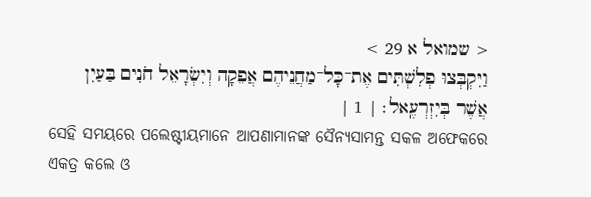< שמואל א 29 >
וַיִּקְבְּצוּ פְלִשְׁתִּים אֶת־כָּל־מַחֲנֵיהֶם אֲפֵקָה וְיִשְׂרָאֵל חֹנִים בַּעַיִן אֲשֶׁר בְּיִזְרְעֶֽאל׃ | 1 |
ସେହି ସମୟରେ ପଲେଷ୍ଟୀୟମାନେ ଆପଣାମାନଙ୍କ ସୈନ୍ୟସାମନ୍ତ ସକଳ ଅଫେକରେ ଏକତ୍ର କଲେ ଓ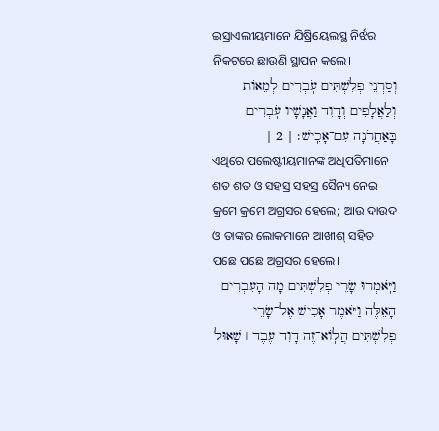ଇସ୍ରାଏଲୀୟମାନେ ଯିଷ୍ରିୟେଲସ୍ଥ ନିର୍ଝର ନିକଟରେ ଛାଉଣି ସ୍ଥାପନ କଲେ।
וְסַרְנֵי פְלִשְׁתִּים עֹֽבְרִים לְמֵאוֹת וְלַאֲלָפִים וְדָוִד וַאֲנָשָׁיו עֹֽבְרִים בָּאַחֲרֹנָה עִם־אָכִֽישׁ׃ | 2 |
ଏଥିରେ ପଲେଷ୍ଟୀୟମାନଙ୍କ ଅଧିପତିମାନେ ଶତ ଶତ ଓ ସହସ୍ର ସହସ୍ର ସୈନ୍ୟ ନେଇ କ୍ରମେ କ୍ରମେ ଅଗ୍ରସର ହେଲେ; ଆଉ ଦାଉଦ ଓ ତାଙ୍କର ଲୋକମାନେ ଆଖୀଶ୍ ସହିତ ପଛେ ପଛେ ଅଗ୍ରସର ହେଲେ।
וַיֹּֽאמְרוּ שָׂרֵי פְלִשְׁתִּים מָה הָעִבְרִים הָאֵלֶּה וַיֹּאמֶר אָכִישׁ אֶל־שָׂרֵי פְלִשְׁתִּים הֲלֽוֹא־זֶה דָוִד עֶבֶד ׀ שָׁאוּל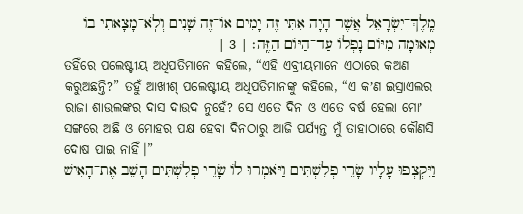מֶֽלֶךְ־יִשְׂרָאֵל אֲשֶׁר הָיָה אִתִּי זֶה יָמִים אוֹ־זֶה שָׁנִים וְלֹֽא־מָצָאתִי בוֹ מְאוּמָה מִיּוֹם נָפְלוֹ עַד־הַיּוֹם הַזֶּֽה׃ | 3 |
ତହିଁରେ ପଲେଷ୍ଟୀୟ ଅଧିପତିମାନେ କହିଲେ, “ଏହି ଏବ୍ରୀୟମାନେ ଏଠାରେ କଅଣ କରୁଅଛନ୍ତି?” ତହୁଁ ଆଖୀଶ୍ ପଲେଷ୍ଟୀୟ ଅଧିପତିମାନଙ୍କୁ କହିଲେ, “ଏ କʼଣ ଇସ୍ରାଏଲର ରାଜା ଶାଉଲଙ୍କର ଦାସ ଦାଉଦ ନୁହେଁ? ସେ ଏତେ ଦିନ ଓ ଏତେ ବର୍ଷ ହେଲା ମୋʼ ସଙ୍ଗରେ ଅଛି ଓ ମୋହର ପକ୍ଷ ହେବା ଦିନଠାରୁ ଆଜି ପର୍ଯ୍ୟନ୍ତ ମୁଁ ତାହାଠାରେ କୌଣସି ଦୋଷ ପାଇ ନାହିଁ।”
וַיִּקְצְפוּ עָלָיו שָׂרֵי פְלִשְׁתִּים וַיֹּאמְרוּ לוֹ שָׂרֵי פְלִשְׁתִּים הָשֵׁב אֶת־הָאִישׁ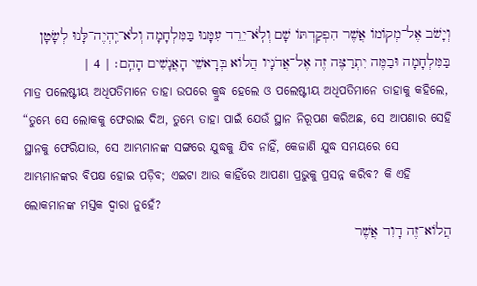וְיָשֹׁב אֶל־מְקוֹמוֹ אֲשֶׁר הִפְקַדְתּוֹ שָׁם וְלֹֽא־יֵרֵד עִמָּנוּ בַּמִּלְחָמָה וְלֹא־יִֽהְיֶה־לָּנוּ לְשָׂטָן בַּמִּלְחָמָה וּבַמֶּה יִתְרַצֶּה זֶה אֶל־אֲדֹנָיו הֲלוֹא בְּרָאשֵׁי הָאֲנָשִׁים הָהֵֽם׃ | 4 |
ମାତ୍ର ପଲେଷ୍ଟୀୟ ଅଧିପତିମାନେ ତାହା ଉପରେ କ୍ରୁଦ୍ଧ ହେଲେ ଓ ପଲେଷ୍ଟୀୟ ଅଧିପତିମାନେ ତାହାକୁ କହିଲେ, “ତୁମ୍ଭେ ସେ ଲୋକକୁ ଫେରାଇ ଦିଅ, ତୁମ୍ଭେ ତାହା ପାଇଁ ଯେଉଁ ସ୍ଥାନ ନିରୂପଣ କରିଅଛ, ସେ ଆପଣାର ସେହି ସ୍ଥାନକୁ ଫେରିଯାଉ, ସେ ଆମ୍ଭମାନଙ୍କ ସଙ୍ଗରେ ଯୁଦ୍ଧକୁ ଯିବ ନାହିଁ, କେଜାଣି ଯୁଦ୍ଧ ସମୟରେ ସେ ଆମ୍ଭମାନଙ୍କର ବିପକ୍ଷ ହୋଇ ପଡ଼ିବ; ଏଇଟା ଆଉ କାହିଁରେ ଆପଣା ପ୍ରଭୁକୁ ପ୍ରସନ୍ନ କରିବ? କି ଏହି ଲୋକମାନଙ୍କ ମସ୍ତକ ଦ୍ୱାରା ନୁହେଁ?
הֲלוֹא־זֶה דָוִד אֲשֶׁר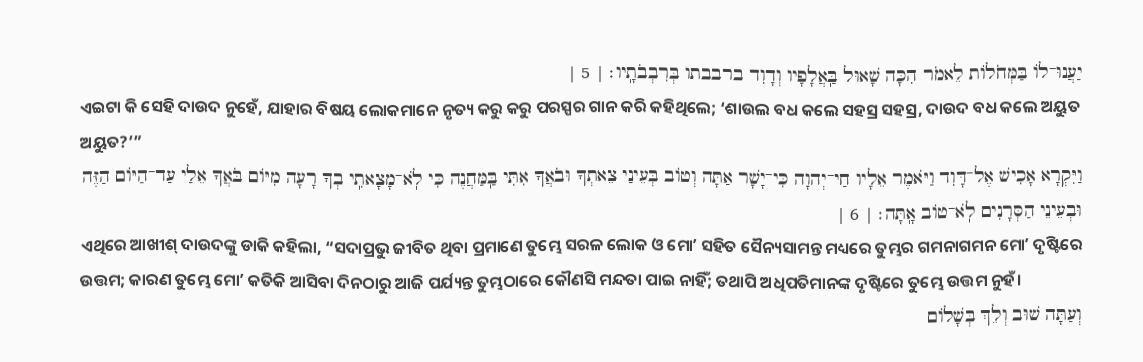יַעֲנוּ־לוֹ בַּמְּחֹלוֹת לֵאמֹר הִכָּה שָׁאוּל בַּֽאֲלָפָיו וְדָוִד ברבבתו בְּרִבְבֹתָֽיו׃ | 5 |
ଏଇଟା କି ସେହି ଦାଉଦ ନୁହେଁ, ଯାହାର ବିଷୟ ଲୋକମାନେ ନୃତ୍ୟ କରୁ କରୁ ପରସ୍ପର ଗାନ କରି କହିଥିଲେ; ‘ଶାଉଲ ବଧ କଲେ ସହସ୍ର ସହସ୍ର, ଦାଉଦ ବଧ କଲେ ଅୟୁତ ଅୟୁତ?’”
וַיִּקְרָא אָכִישׁ אֶל־דָּוִד וַיֹּאמֶר אֵלָיו חַי־יְהוָה כִּי־יָשָׁר אַתָּה וְטוֹב בְּעֵינַי צֵאתְךָ וּבֹאֲךָ אִתִּי בַּֽמַּחֲנֶה כִּי לֹֽא־מָצָאתִֽי בְךָ רָעָה מִיּוֹם בֹּאֲךָ אֵלַי עַד־הַיּוֹם הַזֶּה וּבְעֵינֵי הַסְּרָנִים לֹֽא־טוֹב אָֽתָּה׃ | 6 |
ଏଥିରେ ଆଖୀଶ୍ ଦାଉଦଙ୍କୁ ଡାକି କହିଲା, “ସଦାପ୍ରଭୁ ଜୀବିତ ଥିବା ପ୍ରମାଣେ ତୁମ୍ଭେ ସରଳ ଲୋକ ଓ ମୋʼ ସହିତ ସୈନ୍ୟସାମନ୍ତ ମଧ୍ୟରେ ତୁମ୍ଭର ଗମନାଗମନ ମୋʼ ଦୃଷ୍ଟିରେ ଉତ୍ତମ; କାରଣ ତୁମ୍ଭେ ମୋʼ କତିକି ଆସିବା ଦିନଠାରୁ ଆଜି ପର୍ଯ୍ୟନ୍ତ ତୁମ୍ଭଠାରେ କୌଣସି ମନ୍ଦତା ପାଇ ନାହିଁ; ତଥାପି ଅଧିପତିମାନଙ୍କ ଦୃଷ୍ଟିରେ ତୁମ୍ଭେ ଉତ୍ତମ ନୁହଁ।
וְעַתָּה שׁוּב וְלֵךְ בְּשָׁלוֹם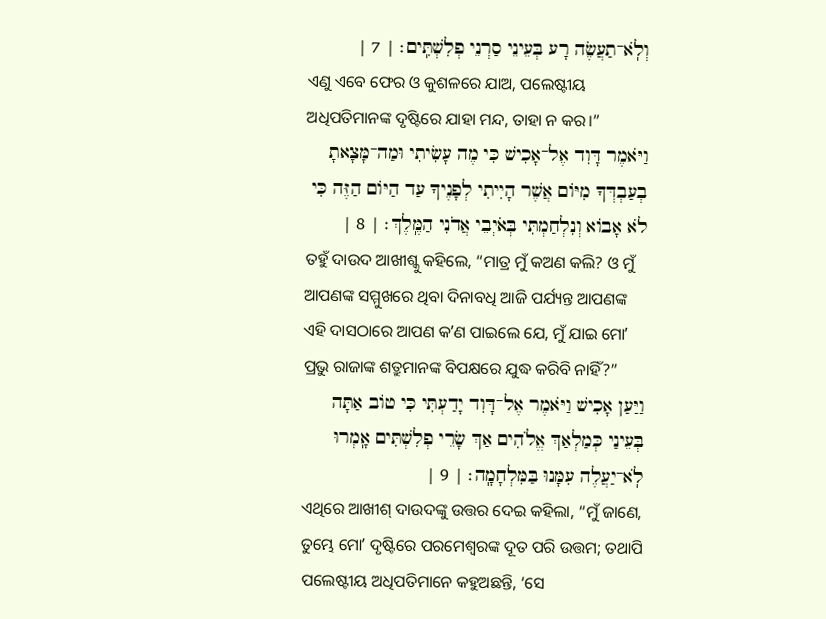וְלֹֽא־תַעֲשֶׂה רָע בְּעֵינֵי סַרְנֵי פְלִשְׁתִּֽים׃ | 7 |
ଏଣୁ ଏବେ ଫେର ଓ କୁଶଳରେ ଯାଅ, ପଲେଷ୍ଟୀୟ ଅଧିପତିମାନଙ୍କ ଦୃଷ୍ଟିରେ ଯାହା ମନ୍ଦ, ତାହା ନ କର।”
וַיֹּאמֶר דָּוִד אֶל־אָכִישׁ כִּי מֶה עָשִׂיתִי וּמַה־מָּצָאתָ בְעַבְדְּךָ מִיּוֹם אֲשֶׁר הָיִיתִי לְפָנֶיךָ עַד הַיּוֹם הַזֶּה כִּי לֹא אָבוֹא וְנִלְחַמְתִּי בְּאֹיְבֵי אֲדֹנִי הַמֶּֽלֶךְ׃ | 8 |
ତହୁଁ ଦାଉଦ ଆଖୀଶ୍କୁ କହିଲେ, “ମାତ୍ର ମୁଁ କଅଣ କଲି? ଓ ମୁଁ ଆପଣଙ୍କ ସମ୍ମୁଖରେ ଥିବା ଦିନାବଧି ଆଜି ପର୍ଯ୍ୟନ୍ତ ଆପଣଙ୍କ ଏହି ଦାସଠାରେ ଆପଣ କʼଣ ପାଇଲେ ଯେ, ମୁଁ ଯାଇ ମୋʼ ପ୍ରଭୁ ରାଜାଙ୍କ ଶତ୍ରୁମାନଙ୍କ ବିପକ୍ଷରେ ଯୁଦ୍ଧ କରିବି ନାହିଁ?”
וַיַּעַן אָכִישׁ וַיֹּאמֶר אֶל־דָּוִד יָדַעְתִּי כִּי טוֹב אַתָּה בְּעֵינַי כְּמַלְאַךְ אֱלֹהִים אַךְ שָׂרֵי פְלִשְׁתִּים אָֽמְרוּ לֹֽא־יַעֲלֶה עִמָּנוּ בַּמִּלְחָמָֽה׃ | 9 |
ଏଥିରେ ଆଖୀଶ୍ ଦାଉଦଙ୍କୁ ଉତ୍ତର ଦେଇ କହିଲା, “ମୁଁ ଜାଣେ, ତୁମ୍ଭେ ମୋʼ ଦୃଷ୍ଟିରେ ପରମେଶ୍ୱରଙ୍କ ଦୂତ ପରି ଉତ୍ତମ; ତଥାପି ପଲେଷ୍ଟୀୟ ଅଧିପତିମାନେ କହୁଅଛନ୍ତି, ‘ସେ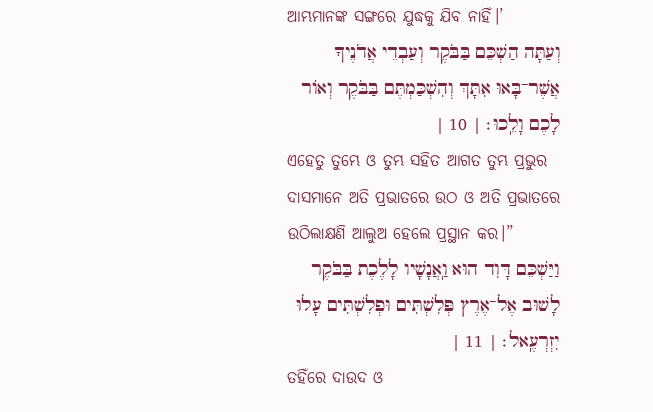ଆମ୍ଭମାନଙ୍କ ସଙ୍ଗରେ ଯୁଦ୍ଧକୁ ଯିବ ନାହିଁ।’
וְעַתָּה הַשְׁכֵּם בַּבֹּקֶר וְעַבְדֵי אֲדֹנֶיךָ אֲשֶׁר־בָּאוּ אִתָּךְ וְהִשְׁכַּמְתֶּם בַּבֹּקֶר וְאוֹר לָכֶם וָלֵֽכוּ׃ | 10 |
ଏହେତୁ ତୁମ୍ଭେ ଓ ତୁମ୍ଭ ସହିତ ଆଗତ ତୁମ୍ଭ ପ୍ରଭୁର ଦାସମାନେ ଅତି ପ୍ରଭାତରେ ଉଠ ଓ ଅତି ପ୍ରଭାତରେ ଉଠିଲାକ୍ଷଣି ଆଲୁଅ ହେଲେ ପ୍ରସ୍ଥାନ କର।”
וַיַּשְׁכֵּם דָּוִד הוּא וַֽאֲנָשָׁיו לָלֶכֶת בַּבֹּקֶר לָשׁוּב אֶל־אֶרֶץ פְּלִשְׁתִּים וּפְלִשְׁתִּים עָלוּ יִזְרְעֶֽאל׃ | 11 |
ତହିଁରେ ଦାଉଦ ଓ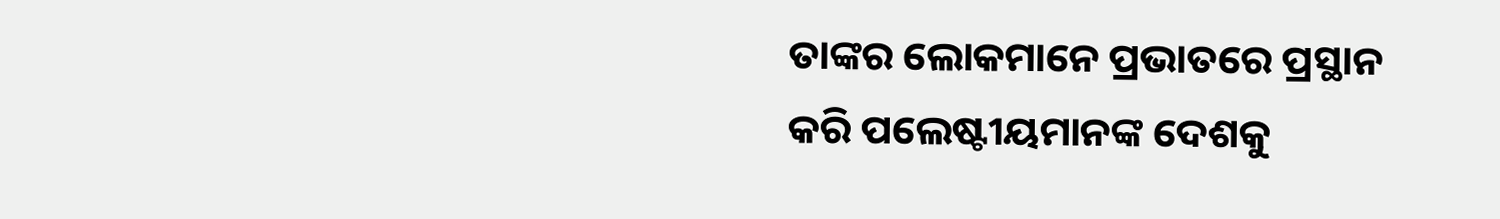ତାଙ୍କର ଲୋକମାନେ ପ୍ରଭାତରେ ପ୍ରସ୍ଥାନ କରି ପଲେଷ୍ଟୀୟମାନଙ୍କ ଦେଶକୁ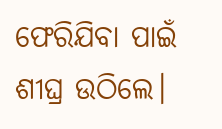ଫେରିଯିବା ପାଇଁ ଶୀଘ୍ର ଉଠିଲେ।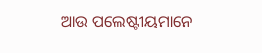ଆଉ ପଲେଷ୍ଟୀୟମାନେ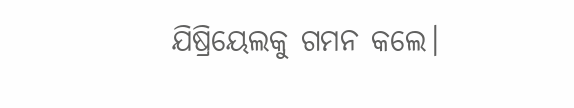ଯିଷ୍ରିୟେଲକୁ ଗମନ କଲେ।